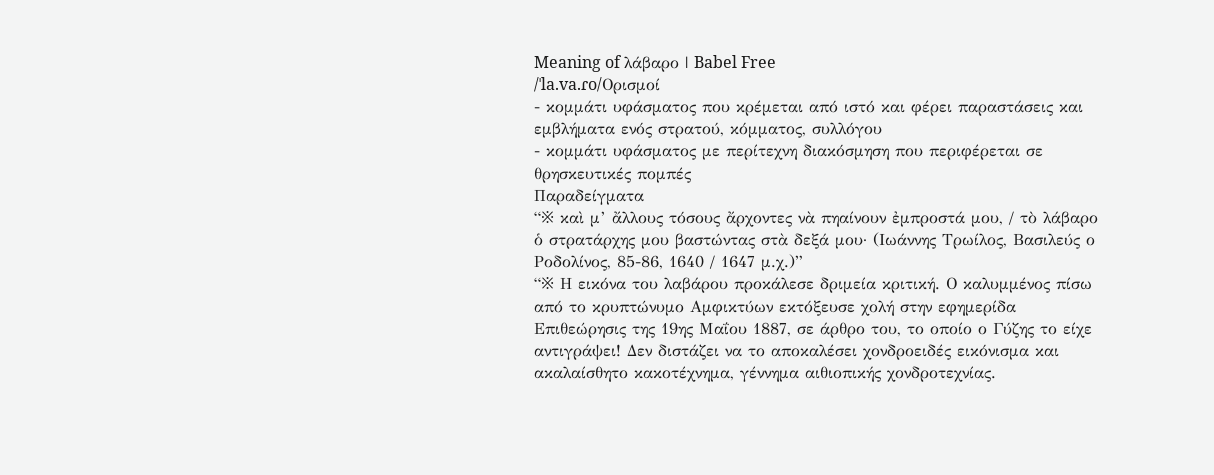Meaning of λάβαρο | Babel Free
/ˈla.va.ɾo/Ορισμοί
- κομμάτι υφάσματος που κρέμεται από ιστό και φέρει παραστάσεις και εμβλήματα ενός στρατού, κόμματος, συλλόγου
- κομμάτι υφάσματος με περίτεχνη διακόσμηση που περιφέρεται σε θρησκευτικές πομπές
Παραδείγματα
“※ καὶ μ’ ἄλλους τόσους ἄρχοντες νὰ πηαίνουν ἐμπροστά μου, / τὸ λάβαρο ὁ στρατάρχης μου βαστώντας στὰ δεξά μου· (Ιωάννης Τρωίλος, Βασιλεύς ο Ροδολίνος, 85-86, 1640 / 1647 μ.χ.)”
“※ Η εικόνα του λαβάρου προκάλεσε δριμεία κριτική. Ο καλυμμένος πίσω από το κρυπτώνυμο Αμφικτύων εκτόξευσε χολή στην εφημερίδα Επιθεώρησις της 19ης Μαΐου 1887, σε άρθρο του, το οποίο ο Γύζης το είχε αντιγράψει! Δεν διστάζει να το αποκαλέσει χονδροειδές εικόνισμα και ακαλαίσθητο κακοτέχνημα, γέννημα αιθιοπικής χονδροτεχνίας.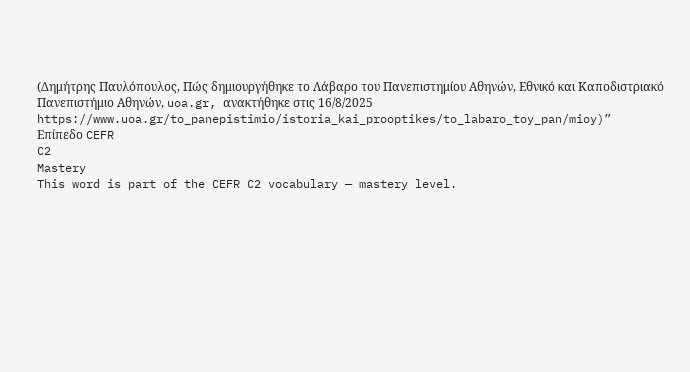(Δημήτρης Παυλόπουλος, Πώς δημιουργήθηκε το Λάβαρο του Πανεπιστημίου Αθηνών, Εθνικό και Καποδιστριακό Πανεπιστήμιο Αθηνών, uoa.gr, ανακτήθηκε στις 16/8/2025 https://www.uoa.gr/to_panepistimio/istoria_kai_prooptikes/to_labaro_toy_pan/mioy)”
Επίπεδο CEFR
C2
Mastery
This word is part of the CEFR C2 vocabulary — mastery level.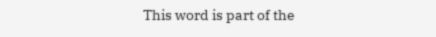This word is part of the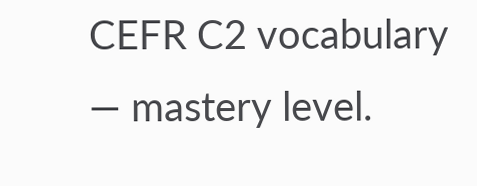CEFR C2 vocabulary — mastery level.